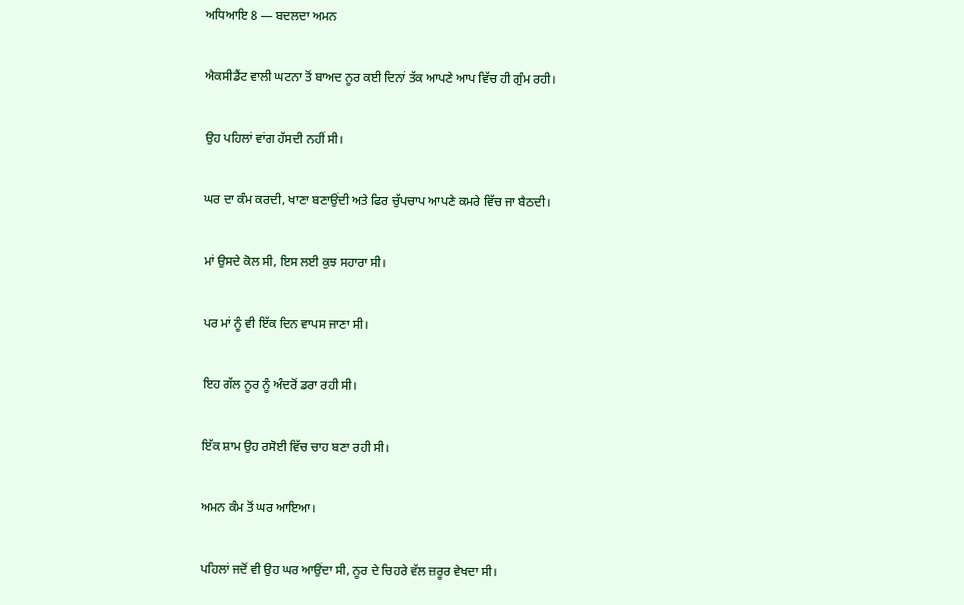ਅਧਿਆਇ 8 — ਬਦਲਦਾ ਅਮਨ

ਐਕਸੀਡੈਂਟ ਵਾਲੀ ਘਟਨਾ ਤੋਂ ਬਾਅਦ ਨੂਰ ਕਈ ਦਿਨਾਂ ਤੱਕ ਆਪਣੇ ਆਪ ਵਿੱਚ ਹੀ ਗੁੰਮ ਰਹੀ।

ਉਹ ਪਹਿਲਾਂ ਵਾਂਗ ਹੱਸਦੀ ਨਹੀਂ ਸੀ।

ਘਰ ਦਾ ਕੰਮ ਕਰਦੀ, ਖਾਣਾ ਬਣਾਉਂਦੀ ਅਤੇ ਫਿਰ ਚੁੱਪਚਾਪ ਆਪਣੇ ਕਮਰੇ ਵਿੱਚ ਜਾ ਬੈਠਦੀ।

ਮਾਂ ਉਸਦੇ ਕੋਲ ਸੀ, ਇਸ ਲਈ ਕੁਝ ਸਹਾਰਾ ਸੀ।

ਪਰ ਮਾਂ ਨੂੰ ਵੀ ਇੱਕ ਦਿਨ ਵਾਪਸ ਜਾਣਾ ਸੀ।

ਇਹ ਗੱਲ ਨੂਰ ਨੂੰ ਅੰਦਰੋਂ ਡਰਾ ਰਹੀ ਸੀ।

ਇੱਕ ਸ਼ਾਮ ਉਹ ਰਸੋਈ ਵਿੱਚ ਚਾਹ ਬਣਾ ਰਹੀ ਸੀ।

ਅਮਨ ਕੰਮ ਤੋਂ ਘਰ ਆਇਆ।

ਪਹਿਲਾਂ ਜਦੋਂ ਵੀ ਉਹ ਘਰ ਆਉਂਦਾ ਸੀ, ਨੂਰ ਦੇ ਚਿਹਰੇ ਵੱਲ ਜ਼ਰੂਰ ਵੇਖਦਾ ਸੀ।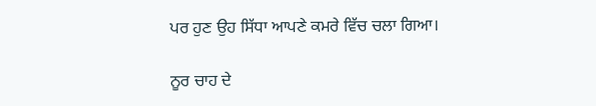ਪਰ ਹੁਣ ਉਹ ਸਿੱਧਾ ਆਪਣੇ ਕਮਰੇ ਵਿੱਚ ਚਲਾ ਗਿਆ।

ਨੂਰ ਚਾਹ ਦੇ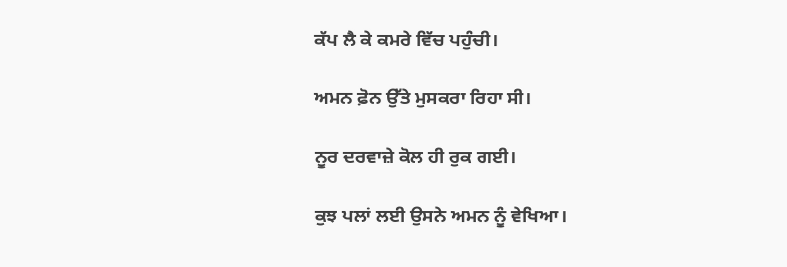ਕੱਪ ਲੈ ਕੇ ਕਮਰੇ ਵਿੱਚ ਪਹੁੰਚੀ।

ਅਮਨ ਫ਼ੋਨ ਉੱਤੇ ਮੁਸਕਰਾ ਰਿਹਾ ਸੀ।

ਨੂਰ ਦਰਵਾਜ਼ੇ ਕੋਲ ਹੀ ਰੁਕ ਗਈ।

ਕੁਝ ਪਲਾਂ ਲਈ ਉਸਨੇ ਅਮਨ ਨੂੰ ਵੇਖਿਆ।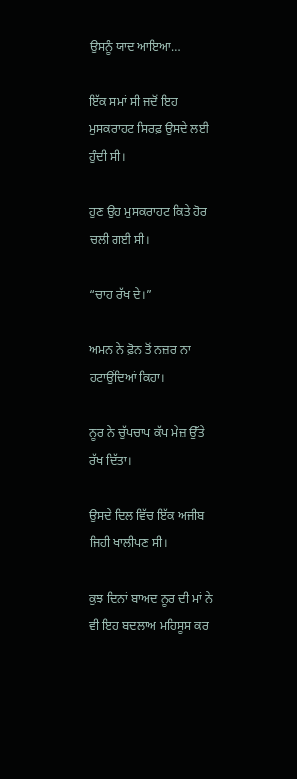ਉਸਨੂੰ ਯਾਦ ਆਇਆ…

ਇੱਕ ਸਮਾਂ ਸੀ ਜਦੋਂ ਇਹ ਮੁਸਕਰਾਹਟ ਸਿਰਫ਼ ਉਸਦੇ ਲਈ ਹੁੰਦੀ ਸੀ।

ਹੁਣ ਉਹ ਮੁਸਕਰਾਹਟ ਕਿਤੇ ਹੋਰ ਚਲੀ ਗਈ ਸੀ।

“ਚਾਹ ਰੱਖ ਦੇ।”

ਅਮਨ ਨੇ ਫ਼ੋਨ ਤੋਂ ਨਜ਼ਰ ਨਾ ਹਟਾਉਂਦਿਆਂ ਕਿਹਾ।

ਨੂਰ ਨੇ ਚੁੱਪਚਾਪ ਕੱਪ ਮੇਜ਼ ਉੱਤੇ ਰੱਖ ਦਿੱਤਾ।

ਉਸਦੇ ਦਿਲ ਵਿੱਚ ਇੱਕ ਅਜੀਬ ਜਿਹੀ ਖਾਲੀਪਣ ਸੀ।

ਕੁਝ ਦਿਨਾਂ ਬਾਅਦ ਨੂਰ ਦੀ ਮਾਂ ਨੇ ਵੀ ਇਹ ਬਦਲਾਅ ਮਹਿਸੂਸ ਕਰ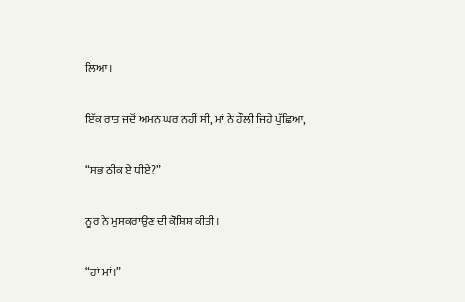ਲਿਆ।

ਇੱਕ ਰਾਤ ਜਦੋਂ ਅਮਨ ਘਰ ਨਹੀਂ ਸੀ, ਮਾਂ ਨੇ ਹੌਲੀ ਜਿਹੇ ਪੁੱਛਿਆ,

“ਸਭ ਠੀਕ ਏ ਧੀਏ?”

ਨੂਰ ਨੇ ਮੁਸਕਰਾਉਣ ਦੀ ਕੋਸ਼ਿਸ਼ ਕੀਤੀ।

“ਹਾਂ ਮਾਂ।”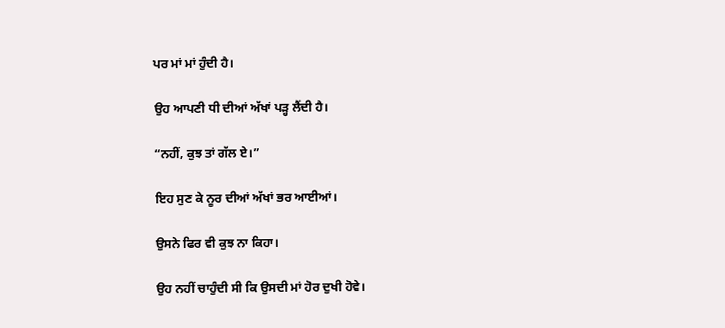ਪਰ ਮਾਂ ਮਾਂ ਹੁੰਦੀ ਹੈ।

ਉਹ ਆਪਣੀ ਧੀ ਦੀਆਂ ਅੱਖਾਂ ਪੜ੍ਹ ਲੈਂਦੀ ਹੈ।

“ਨਹੀਂ, ਕੁਝ ਤਾਂ ਗੱਲ ਏ।”

ਇਹ ਸੁਣ ਕੇ ਨੂਰ ਦੀਆਂ ਅੱਖਾਂ ਭਰ ਆਈਆਂ।

ਉਸਨੇ ਫਿਰ ਵੀ ਕੁਝ ਨਾ ਕਿਹਾ।

ਉਹ ਨਹੀਂ ਚਾਹੁੰਦੀ ਸੀ ਕਿ ਉਸਦੀ ਮਾਂ ਹੋਰ ਦੁਖੀ ਹੋਵੇ।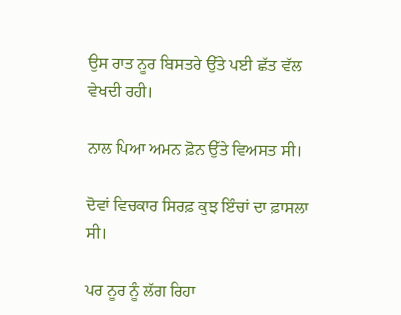ਉਸ ਰਾਤ ਨੂਰ ਬਿਸਤਰੇ ਉੱਤੇ ਪਈ ਛੱਤ ਵੱਲ ਵੇਖਦੀ ਰਹੀ।

ਨਾਲ ਪਿਆ ਅਮਨ ਫ਼ੋਨ ਉੱਤੇ ਵਿਅਸਤ ਸੀ।

ਦੋਵਾਂ ਵਿਚਕਾਰ ਸਿਰਫ਼ ਕੁਝ ਇੰਚਾਂ ਦਾ ਫ਼ਾਸਲਾ ਸੀ।

ਪਰ ਨੂਰ ਨੂੰ ਲੱਗ ਰਿਹਾ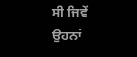ਸੀ ਜਿਵੇਂ ਉਹਨਾਂ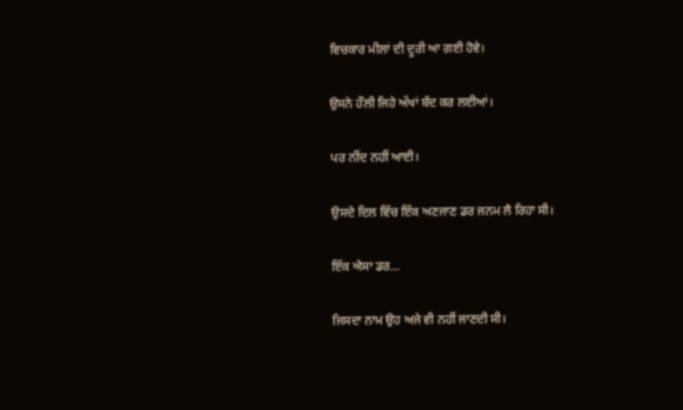ਵਿਚਕਾਰ ਮੀਲਾਂ ਦੀ ਦੂਰੀ ਆ ਗਈ ਹੋਵੇ।

ਉਸਨੇ ਹੌਲੀ ਜਿਹੇ ਅੱਖਾਂ ਬੰਦ ਕਰ ਲਈਆਂ।

ਪਰ ਨੀਂਦ ਨਹੀਂ ਆਈ।

ਉਸਦੇ ਦਿਲ ਵਿੱਚ ਇੱਕ ਅਣਜਾਣ ਡਰ ਜਨਮ ਲੈ ਰਿਹਾ ਸੀ।

ਇੱਕ ਐਸਾ ਡਰ…

ਜਿਸਦਾ ਨਾਮ ਉਹ ਅਜੇ ਵੀ ਨਹੀਂ ਜਾਣਦੀ ਸੀ।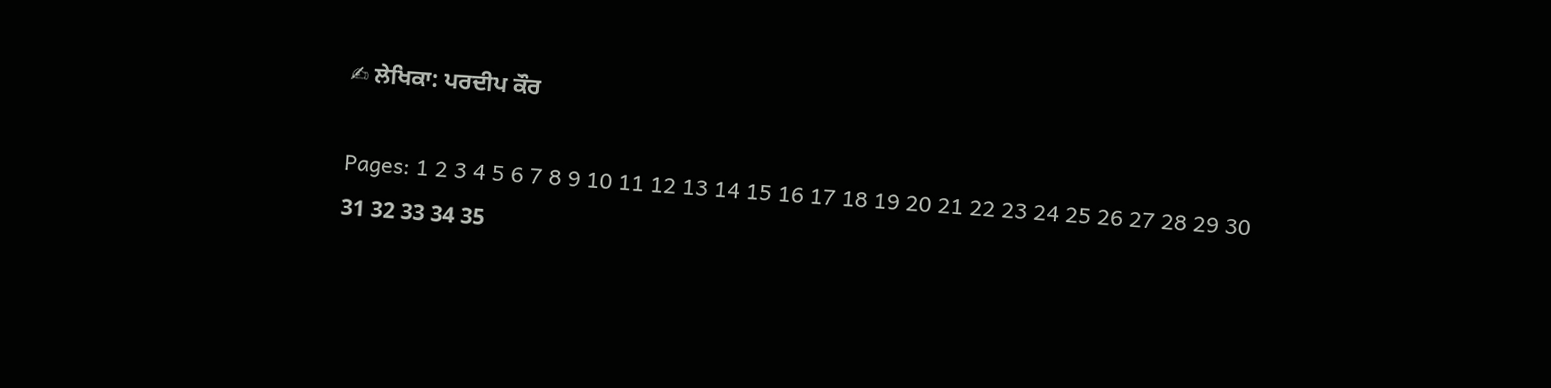✍ ਲੇਖਿਕਾ: ਪਰਦੀਪ ਕੌਰ

Pages: 1 2 3 4 5 6 7 8 9 10 11 12 13 14 15 16 17 18 19 20 21 22 23 24 25 26 27 28 29 30 31 32 33 34 35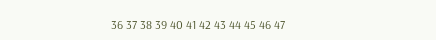36 37 38 39 40 41 42 43 44 45 46 47